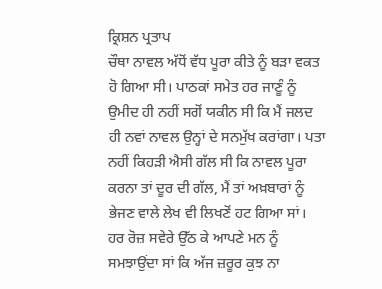ਕ੍ਰਿਸ਼ਨ ਪ੍ਰਤਾਪ
ਚੌਥਾ ਨਾਵਲ ਅੱਧੋਂ ਵੱਧ ਪੂਰਾ ਕੀਤੇ ਨੂੰ ਬੜਾ ਵਕਤ ਹੋ ਗਿਆ ਸੀ। ਪਾਠਕਾਂ ਸਮੇਤ ਹਰ ਜਾਣੂੰ ਨੂੰ ਉਮੀਦ ਹੀ ਨਹੀਂ ਸਗੋਂ ਯਕੀਨ ਸੀ ਕਿ ਮੈਂ ਜਲਦ ਹੀ ਨਵਾਂ ਨਾਵਲ ਉਨ੍ਹਾਂ ਦੇ ਸਨਮੁੱਖ ਕਰਾਂਗਾ। ਪਤਾ ਨਹੀਂ ਕਿਹੜੀ ਐਸੀ ਗੱਲ ਸੀ ਕਿ ਨਾਵਲ ਪੂਰਾ ਕਰਨਾ ਤਾਂ ਦੂਰ ਦੀ ਗੱਲ, ਮੈਂ ਤਾਂ ਅਖ਼ਬਾਰਾਂ ਨੂੰ ਭੇਜਣ ਵਾਲੇ ਲੇਖ ਵੀ ਲਿਖਣੋਂ ਹਟ ਗਿਆ ਸਾਂ।
ਹਰ ਰੋਜ਼ ਸਵੇਰੇ ਉੱਠ ਕੇ ਆਪਣੇ ਮਨ ਨੂੰ ਸਮਝਾਉਂਦਾ ਸਾਂ ਕਿ ਅੱਜ ਜ਼ਰੂਰ ਕੁਝ ਨਾ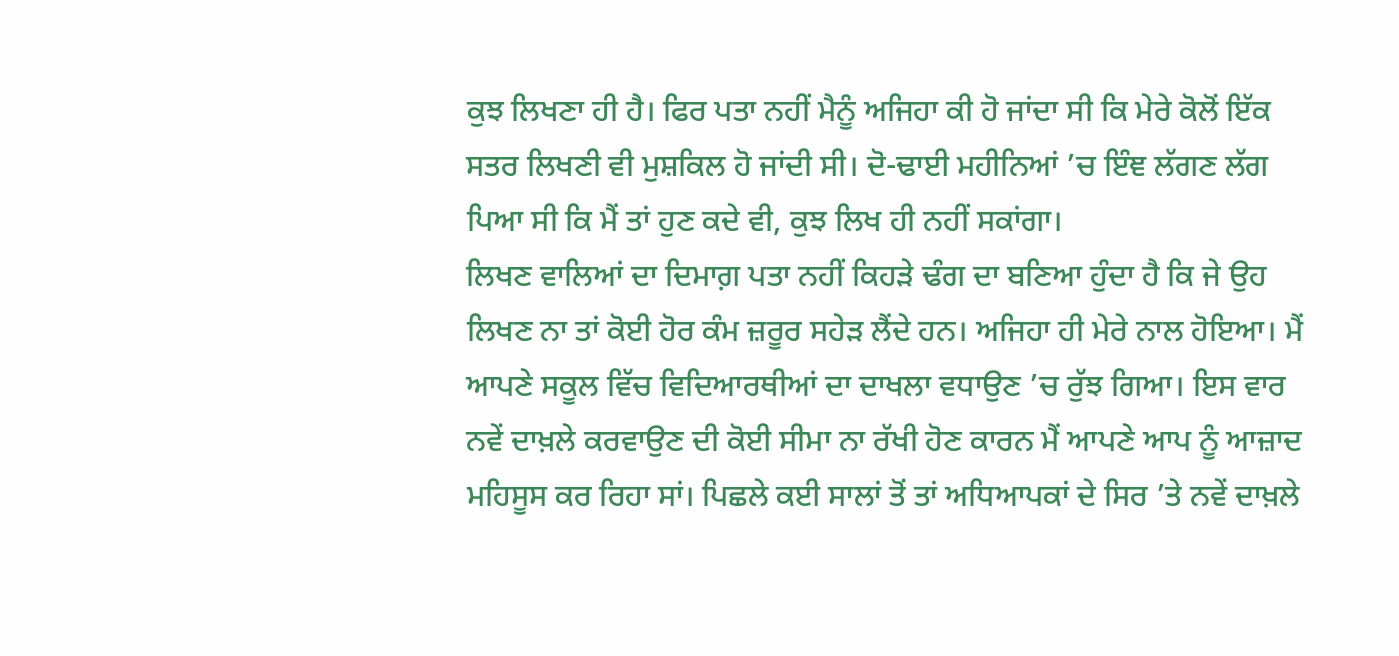ਕੁਝ ਲਿਖਣਾ ਹੀ ਹੈ। ਫਿਰ ਪਤਾ ਨਹੀਂ ਮੈਨੂੰ ਅਜਿਹਾ ਕੀ ਹੋ ਜਾਂਦਾ ਸੀ ਕਿ ਮੇਰੇ ਕੋਲੋਂ ਇੱਕ ਸਤਰ ਲਿਖਣੀ ਵੀ ਮੁਸ਼ਕਿਲ ਹੋ ਜਾਂਦੀ ਸੀ। ਦੋ-ਢਾਈ ਮਹੀਨਿਆਂ ’ਚ ਇੰਞ ਲੱਗਣ ਲੱਗ ਪਿਆ ਸੀ ਕਿ ਮੈਂ ਤਾਂ ਹੁਣ ਕਦੇ ਵੀ, ਕੁਝ ਲਿਖ ਹੀ ਨਹੀਂ ਸਕਾਂਗਾ।
ਲਿਖਣ ਵਾਲਿਆਂ ਦਾ ਦਿਮਾਗ਼ ਪਤਾ ਨਹੀਂ ਕਿਹੜੇ ਢੰਗ ਦਾ ਬਣਿਆ ਹੁੰਦਾ ਹੈ ਕਿ ਜੇ ਉਹ ਲਿਖਣ ਨਾ ਤਾਂ ਕੋਈ ਹੋਰ ਕੰਮ ਜ਼ਰੂਰ ਸਹੇੜ ਲੈਂਦੇ ਹਨ। ਅਜਿਹਾ ਹੀ ਮੇਰੇ ਨਾਲ ਹੋਇਆ। ਮੈਂ ਆਪਣੇ ਸਕੂਲ ਵਿੱਚ ਵਿਦਿਆਰਥੀਆਂ ਦਾ ਦਾਖਲਾ ਵਧਾਉਣ ’ਚ ਰੁੱਝ ਗਿਆ। ਇਸ ਵਾਰ ਨਵੇਂ ਦਾਖ਼ਲੇ ਕਰਵਾਉਣ ਦੀ ਕੋਈ ਸੀਮਾ ਨਾ ਰੱਖੀ ਹੋਣ ਕਾਰਨ ਮੈਂ ਆਪਣੇ ਆਪ ਨੂੰ ਆਜ਼ਾਦ ਮਹਿਸੂਸ ਕਰ ਰਿਹਾ ਸਾਂ। ਪਿਛਲੇ ਕਈ ਸਾਲਾਂ ਤੋਂ ਤਾਂ ਅਧਿਆਪਕਾਂ ਦੇ ਸਿਰ ’ਤੇ ਨਵੇਂ ਦਾਖ਼ਲੇ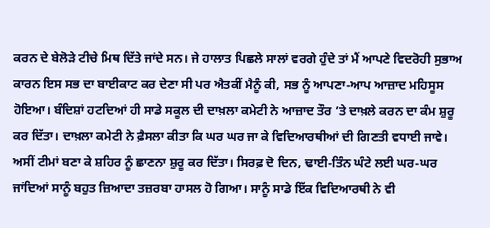ਕਰਨ ਦੇ ਬੇਲੋੜੇ ਟੀਚੇ ਮਿਥ ਦਿੱਤੇ ਜਾਂਦੇ ਸਨ। ਜੇ ਹਾਲਾਤ ਪਿਛਲੇ ਸਾਲਾਂ ਵਰਗੇ ਹੁੰਦੇ ਤਾਂ ਮੈਂ ਆਪਣੇ ਵਿਦਰੋਹੀ ਸੁਭਾਅ ਕਾਰਨ ਇਸ ਸਭ ਦਾ ਬਾਈਕਾਟ ਕਰ ਦੇਣਾ ਸੀ ਪਰ ਐਤਕੀਂ ਮੈਨੂੰ ਕੀ, ਸਭ ਨੂੰ ਆਪਣਾ-ਆਪ ਆਜ਼ਾਦ ਮਹਿਸੂਸ ਹੋਇਆ। ਬੰਦਿਸ਼ਾਂ ਹਟਦਿਆਂ ਹੀ ਸਾਡੇ ਸਕੂਲ ਦੀ ਦਾਖ਼ਲਾ ਕਮੇਟੀ ਨੇ ਆਜ਼ਾਦ ਤੌਰ ’ਤੇ ਦਾਖ਼ਲੇ ਕਰਨ ਦਾ ਕੰਮ ਸ਼ੁਰੂ ਕਰ ਦਿੱਤਾ। ਦਾਖ਼ਲਾ ਕਮੇਟੀ ਨੇ ਫ਼ੈਸਲਾ ਕੀਤਾ ਕਿ ਘਰ ਘਰ ਜਾ ਕੇ ਵਿਦਿਆਰਥੀਆਂ ਦੀ ਗਿਣਤੀ ਵਧਾਈ ਜਾਵੇ।
ਅਸੀਂ ਟੀਮਾਂ ਬਣਾ ਕੇ ਸ਼ਹਿਰ ਨੂੰ ਛਾਣਨਾ ਸ਼ੁਰੂ ਕਰ ਦਿੱਤਾ। ਸਿਰਫ਼ ਦੋ ਦਿਨ, ਢਾਈ-ਤਿੰਨ ਘੰਟੇ ਲਈ ਘਰ-ਘਰ ਜਾਂਦਿਆਂ ਸਾਨੂੰ ਬਹੁਤ ਜ਼ਿਆਦਾ ਤਜ਼ਰਬਾ ਹਾਸਲ ਹੋ ਗਿਆ। ਸਾਨੂੰ ਸਾਡੇ ਇੱਕ ਵਿਦਿਆਰਥੀ ਨੇ ਵੀ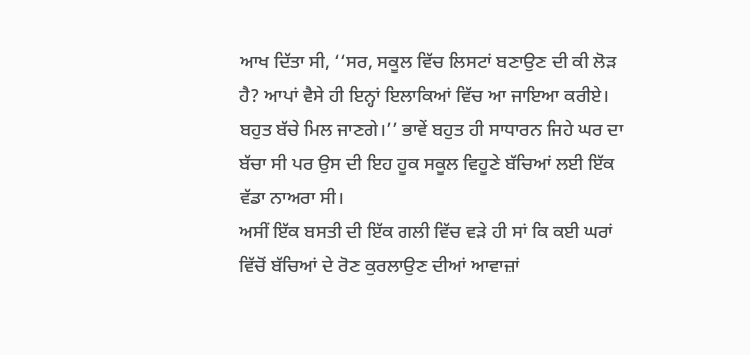ਆਖ ਦਿੱਤਾ ਸੀ, ‘‘ਸਰ, ਸਕੂਲ ਵਿੱਚ ਲਿਸਟਾਂ ਬਣਾਉਣ ਦੀ ਕੀ ਲੋੜ ਹੈ? ਆਪਾਂ ਵੈਸੇ ਹੀ ਇਨ੍ਹਾਂ ਇਲਾਕਿਆਂ ਵਿੱਚ ਆ ਜਾਇਆ ਕਰੀਏ। ਬਹੁਤ ਬੱਚੇ ਮਿਲ ਜਾਣਗੇ।’’ ਭਾਵੇਂ ਬਹੁਤ ਹੀ ਸਾਧਾਰਨ ਜਿਹੇ ਘਰ ਦਾ ਬੱਚਾ ਸੀ ਪਰ ਉਸ ਦੀ ਇਹ ਹੂਕ ਸਕੂਲ ਵਿਹੂਣੇ ਬੱਚਿਆਂ ਲਈ ਇੱਕ ਵੱਡਾ ਨਾਅਰਾ ਸੀ।
ਅਸੀਂ ਇੱਕ ਬਸਤੀ ਦੀ ਇੱਕ ਗਲੀ ਵਿੱਚ ਵੜੇ ਹੀ ਸਾਂ ਕਿ ਕਈ ਘਰਾਂ ਵਿੱਚੋਂ ਬੱਚਿਆਂ ਦੇ ਰੋਣ ਕੁਰਲਾਉਣ ਦੀਆਂ ਆਵਾਜ਼ਾਂ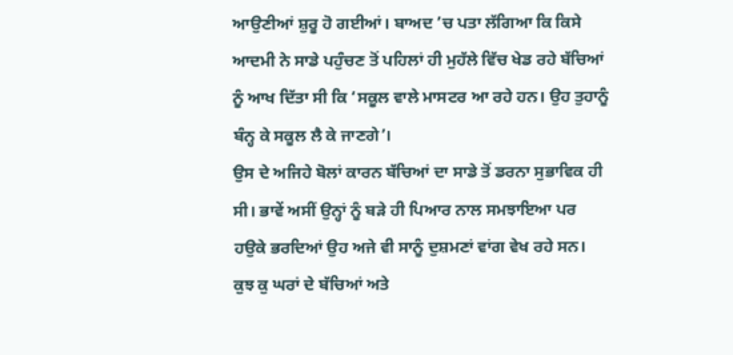ਆਉਣੀਆਂ ਸ਼ੁਰੂ ਹੋ ਗਈਆਂ। ਬਾਅਦ ’ਚ ਪਤਾ ਲੱਗਿਆ ਕਿ ਕਿਸੇ ਆਦਮੀ ਨੇ ਸਾਡੇ ਪਹੁੰਚਣ ਤੋਂ ਪਹਿਲਾਂ ਹੀ ਮੁਹੱਲੇ ਵਿੱਚ ਖੇਡ ਰਹੇ ਬੱਚਿਆਂ ਨੂੰ ਆਖ ਦਿੱਤਾ ਸੀ ਕਿ ‘ਸਕੂਲ ਵਾਲੇ ਮਾਸਟਰ ਆ ਰਹੇ ਹਨ। ਉਹ ਤੁਹਾਨੂੰ ਬੰਨ੍ਹ ਕੇ ਸਕੂਲ ਲੈ ਕੇ ਜਾਣਗੇ’।
ਉਸ ਦੇ ਅਜਿਹੇ ਬੋਲਾਂ ਕਾਰਨ ਬੱਚਿਆਂ ਦਾ ਸਾਡੇ ਤੋਂ ਡਰਨਾ ਸੁਭਾਵਿਕ ਹੀ ਸੀ। ਭਾਵੇਂ ਅਸੀਂ ਉਨ੍ਹਾਂ ਨੂੰ ਬੜੇ ਹੀ ਪਿਆਰ ਨਾਲ ਸਮਝਾਇਆ ਪਰ ਹਉਕੇ ਭਰਦਿਆਂ ਉਹ ਅਜੇ ਵੀ ਸਾਨੂੰ ਦੁਸ਼ਮਣਾਂ ਵਾਂਗ ਵੇਖ ਰਹੇ ਸਨ।
ਕੁਝ ਕੁ ਘਰਾਂ ਦੇ ਬੱਚਿਆਂ ਅਤੇ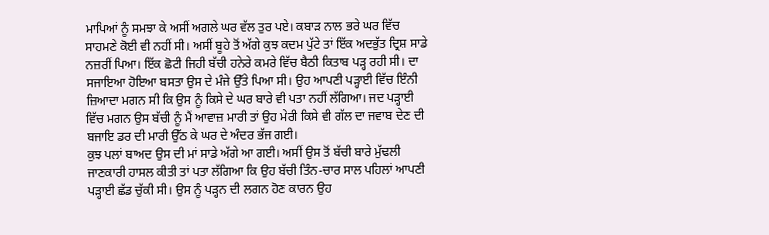ਮਾਪਿਆਂ ਨੂੰ ਸਮਝਾ ਕੇ ਅਸੀਂ ਅਗਲੇ ਘਰ ਵੱਲ ਤੁਰ ਪਏ। ਕਬਾੜ ਨਾਲ ਭਰੇ ਘਰ ਵਿੱਚ ਸਾਹਮਣੇ ਕੋਈ ਵੀ ਨਹੀਂ ਸੀ। ਅਸੀਂ ਬੂਹੇ ਤੋਂ ਅੱਗੇ ਕੁਝ ਕਦਮ ਪੁੱਟੇ ਤਾਂ ਇੱਕ ਅਦਭੁੱਤ ਦ੍ਰਿਸ਼ ਸਾਡੇ ਨਜ਼ਰੀਂ ਪਿਆ। ਇੱਕ ਛੋਟੀ ਜਿਹੀ ਬੱਚੀ ਹਨੇਰੇ ਕਮਰੇ ਵਿੱਚ ਬੈਠੀ ਕਿਤਾਬ ਪੜ੍ਹ ਰਹੀ ਸੀ। ਦਾ ਸਜਾਇਆ ਹੋਇਆ ਬਸਤਾ ਉਸ ਦੇ ਮੰਜੇ ਉੱਤੇ ਪਿਆ ਸੀ। ਉਹ ਆਪਣੀ ਪੜ੍ਹਾਈ ਵਿੱਚ ਇੰਨੀ ਜ਼ਿਆਦਾ ਮਗਨ ਸੀ ਕਿ ਉਸ ਨੂੰ ਕਿਸੇ ਦੇ ਘਰ ਬਾਰੇ ਵੀ ਪਤਾ ਨਹੀਂ ਲੱਗਿਆ। ਜਦ ਪੜ੍ਹਾਈ ਵਿੱਚ ਮਗਨ ਉਸ ਬੱਚੀ ਨੂੰ ਮੈਂ ਆਵਾਜ਼ ਮਾਰੀ ਤਾਂ ਉਹ ਮੇਰੀ ਕਿਸੇ ਵੀ ਗੱਲ ਦਾ ਜਵਾਬ ਦੇਣ ਦੀ ਬਜਾਇ ਡਰ ਦੀ ਮਾਰੀ ਉੱਠ ਕੇ ਘਰ ਦੇ ਅੰਦਰ ਭੱਜ ਗਈ।
ਕੁਝ ਪਲਾਂ ਬਾਅਦ ਉਸ ਦੀ ਮਾਂ ਸਾਡੇ ਅੱਗੇ ਆ ਗਈ। ਅਸੀਂ ਉਸ ਤੋਂ ਬੱਚੀ ਬਾਰੇ ਮੁੱਢਲੀ ਜਾਣਕਾਰੀ ਹਾਸਲ ਕੀਤੀ ਤਾਂ ਪਤਾ ਲੱਗਿਆ ਕਿ ਉਹ ਬੱਚੀ ਤਿੰਨ-ਚਾਰ ਸਾਲ ਪਹਿਲਾਂ ਆਪਣੀ ਪੜ੍ਹਾਈ ਛੱਡ ਚੁੱਕੀ ਸੀ। ਉਸ ਨੂੰ ਪੜ੍ਹਨ ਦੀ ਲਗਨ ਹੋਣ ਕਾਰਨ ਉਹ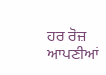ਹਰ ਰੋਜ਼ ਆਪਣੀਆਂ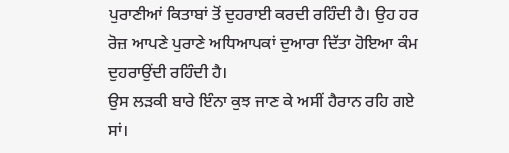ਪੁਰਾਣੀਆਂ ਕਿਤਾਬਾਂ ਤੋਂ ਦੁਹਰਾਈ ਕਰਦੀ ਰਹਿੰਦੀ ਹੈ। ਉਹ ਹਰ ਰੋਜ਼ ਆਪਣੇ ਪੁਰਾਣੇ ਅਧਿਆਪਕਾਂ ਦੁਆਰਾ ਦਿੱਤਾ ਹੋਇਆ ਕੰਮ ਦੁਹਰਾਉਂਦੀ ਰਹਿੰਦੀ ਹੈ।
ਉਸ ਲੜਕੀ ਬਾਰੇ ਇੰਨਾ ਕੁਝ ਜਾਣ ਕੇ ਅਸੀਂ ਹੈਰਾਨ ਰਹਿ ਗਏ ਸਾਂ।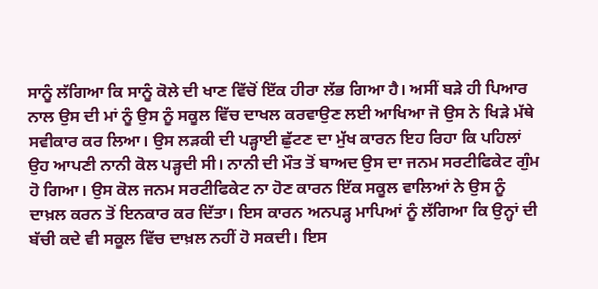ਸਾਨੂੰ ਲੱਗਿਆ ਕਿ ਸਾਨੂੰ ਕੋਲੇ ਦੀ ਖਾਣ ਵਿੱਚੋਂ ਇੱਕ ਹੀਰਾ ਲੱਭ ਗਿਆ ਹੈ। ਅਸੀਂ ਬੜੇ ਹੀ ਪਿਆਰ ਨਾਲ ਉਸ ਦੀ ਮਾਂ ਨੂੰ ਉਸ ਨੂੰ ਸਕੂਲ ਵਿੱਚ ਦਾਖਲ ਕਰਵਾਉਣ ਲਈ ਆਖਿਆ ਜੋ ਉਸ ਨੇ ਖਿੜੇ ਮੱਥੇ ਸਵੀਕਾਰ ਕਰ ਲਿਆ। ਉਸ ਲੜਕੀ ਦੀ ਪੜ੍ਹਾਈ ਛੁੱਟਣ ਦਾ ਮੁੱਖ ਕਾਰਨ ਇਹ ਰਿਹਾ ਕਿ ਪਹਿਲਾਂ ਉਹ ਆਪਣੀ ਨਾਨੀ ਕੋਲ ਪੜ੍ਹਦੀ ਸੀ। ਨਾਨੀ ਦੀ ਮੌਤ ਤੋਂ ਬਾਅਦ ਉਸ ਦਾ ਜਨਮ ਸਰਟੀਫਿਕੇਟ ਗੁੰਮ ਹੋ ਗਿਆ। ਉਸ ਕੋਲ ਜਨਮ ਸਰਟੀਫਿਕੇਟ ਨਾ ਹੋਣ ਕਾਰਨ ਇੱਕ ਸਕੂਲ ਵਾਲਿਆਂ ਨੇ ਉਸ ਨੂੰ ਦਾਖ਼ਲ ਕਰਨ ਤੋਂ ਇਨਕਾਰ ਕਰ ਦਿੱਤਾ। ਇਸ ਕਾਰਨ ਅਨਪੜ੍ਹ ਮਾਪਿਆਂ ਨੂੰ ਲੱਗਿਆ ਕਿ ਉਨ੍ਹਾਂ ਦੀ ਬੱਚੀ ਕਦੇ ਵੀ ਸਕੂਲ ਵਿੱਚ ਦਾਖ਼ਲ ਨਹੀਂ ਹੋ ਸਕਦੀ। ਇਸ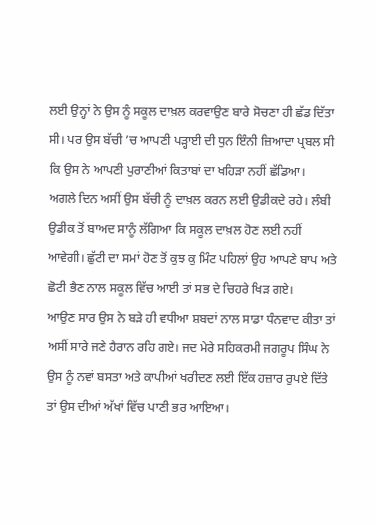ਲਈ ਉਨ੍ਹਾਂ ਨੇ ਉਸ ਨੂੰ ਸਕੂਲ ਦਾਖ਼ਲ ਕਰਵਾਉਣ ਬਾਰੇ ਸੋਚਣਾ ਹੀ ਛੱਡ ਦਿੱਤਾ ਸੀ। ਪਰ ਉਸ ਬੱਚੀ ’ਚ ਆਪਣੀ ਪੜ੍ਹਾਈ ਦੀ ਧੁਨ ਇੰਨੀ ਜ਼ਿਆਦਾ ਪ੍ਰਬਲ ਸੀ ਕਿ ਉਸ ਨੇ ਆਪਣੀ ਪੁਰਾਣੀਆਂ ਕਿਤਾਬਾਂ ਦਾ ਖਹਿੜਾ ਨਹੀਂ ਛੱਡਿਆ।
ਅਗਲੇ ਦਿਨ ਅਸੀਂ ਉਸ ਬੱਚੀ ਨੂੰ ਦਾਖ਼ਲ ਕਰਨ ਲਈ ਉਡੀਕਦੇ ਰਹੇ। ਲੰਬੀ ਉਡੀਕ ਤੋਂ ਬਾਅਦ ਸਾਨੂੰ ਲੱਗਿਆ ਕਿ ਸਕੂਲ ਦਾਖ਼ਲ ਹੋਣ ਲਈ ਨਹੀਂ ਆਵੇਗੀ। ਛੁੱਟੀ ਦਾ ਸਮਾਂ ਹੋਣ ਤੋਂ ਕੁਝ ਕੁ ਮਿੰਟ ਪਹਿਲਾਂ ਉਹ ਆਪਣੇ ਬਾਪ ਅਤੇ ਛੋਟੀ ਭੈਣ ਨਾਲ ਸਕੂਲ ਵਿੱਚ ਆਈ ਤਾਂ ਸਭ ਦੇ ਚਿਹਰੇ ਖਿੜ ਗਏ।
ਆਉਣ ਸਾਰ ਉਸ ਨੇ ਬੜੇ ਹੀ ਵਧੀਆ ਸ਼ਬਦਾਂ ਨਾਲ ਸਾਡਾ ਧੰਨਵਾਦ ਕੀਤਾ ਤਾਂ ਅਸੀਂ ਸਾਰੇ ਜਣੇ ਹੈਰਾਨ ਰਹਿ ਗਏ। ਜਦ ਮੇਰੇ ਸਹਿਕਰਮੀ ਜਗਰੂਪ ਸਿੰਘ ਨੇ ਉਸ ਨੂੰ ਨਵਾਂ ਬਸਤਾ ਅਤੇ ਕਾਪੀਆਂ ਖਰੀਦਣ ਲਈ ਇੱਕ ਹਜ਼ਾਰ ਰੁਪਏ ਦਿੱਤੇ ਤਾਂ ਉਸ ਦੀਆਂ ਅੱਖਾਂ ਵਿੱਚ ਪਾਣੀ ਭਰ ਆਇਆ।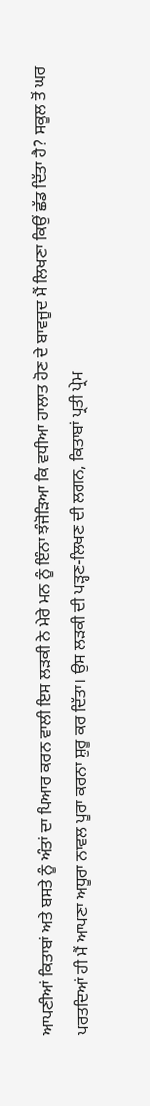ਆਪਣੀਆਂ ਕਿਤਾਬਾਂ ਅਤੇ ਬਸਤੇ ਨੂੰ ਅੰਤਾਂ ਦਾ ਪਿਆਰ ਕਰਨ ਵਾਲੀ ਇਸ ਲੜਕੀ ਨੇ ਮੇਰੇ ਮਨ ਨੂੰ ਇੰਨਾ ਝੰਜੋੜਿਆ ਕਿ ਵਧੀਆ ਹਾਲਾਤ ਹੋਣ ਦੇ ਬਾਵਜੂਦ ਮੈਂ ਲਿਖਣਾ ਕਿਉਂ ਛੱਡ ਦਿੱਤਾ ਹੈ? ਸਕੂਲ ਤੋਂ ਘਰ ਪਰਤਦਿਆਂ ਹੀ ਮੈਂ ਆਪਣਾ ਅਧੂਰਾ ਨਾਵਲ ਪੂਰਾ ਕਰਨਾ ਸ਼ੁਰੂ ਕਰ ਦਿੱਤਾ। ਉਸ ਲੜਕੀ ਦੀ ਪੜ੍ਹਣ-ਲਿਖਣ ਦੀ ਲਗਨ, ਕਿਤਾਬਾਂ ਪ੍ਰਤੀ ਪ੍ਰੇਮ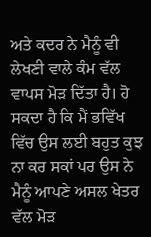ਅਤੇ ਕਦਰ ਨੇ ਮੈਨੂੰ ਵੀ ਲੇਖਣੀ ਵਾਲੇ ਕੰਮ ਵੱਲ ਵਾਪਸ ਮੋੜ ਦਿੱਤਾ ਹੈ। ਹੋ ਸਕਦਾ ਹੈ ਕਿ ਮੈਂ ਭਵਿੱਖ ਵਿੱਚ ਉਸ ਲਈ ਬਹੁਤ ਕੁਝ ਨਾ ਕਰ ਸਕਾਂ ਪਰ ਉਸ ਨੇ ਮੈਨੂੰ ਆਪਣੇ ਅਸਲ ਖੇਤਰ ਵੱਲ ਮੋੜ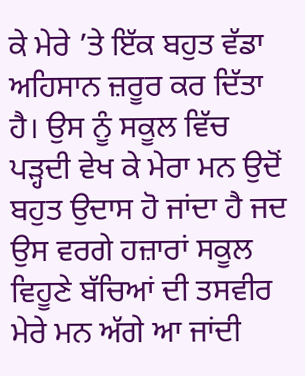ਕੇ ਮੇਰੇ ’ਤੇ ਇੱਕ ਬਹੁਤ ਵੱਡਾ ਅਹਿਸਾਨ ਜ਼ਰੂਰ ਕਰ ਦਿੱਤਾ ਹੈ। ਉਸ ਨੂੰ ਸਕੂਲ ਵਿੱਚ ਪੜ੍ਹਦੀ ਵੇਖ ਕੇ ਮੇਰਾ ਮਨ ਉਦੋਂ ਬਹੁਤ ਉਦਾਸ ਹੋ ਜਾਂਦਾ ਹੈ ਜਦ ਉਸ ਵਰਗੇ ਹਜ਼ਾਰਾਂ ਸਕੂਲ ਵਿਹੂਣੇ ਬੱਚਿਆਂ ਦੀ ਤਸਵੀਰ ਮੇਰੇ ਮਨ ਅੱਗੇ ਆ ਜਾਂਦੀ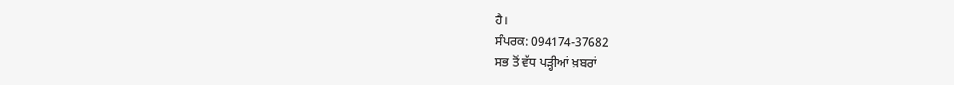ਹੈ।
ਸੰਪਰਕ: 094174-37682
ਸਭ ਤੋਂ ਵੱਧ ਪੜ੍ਹੀਆਂ ਖ਼ਬਰਾਂ